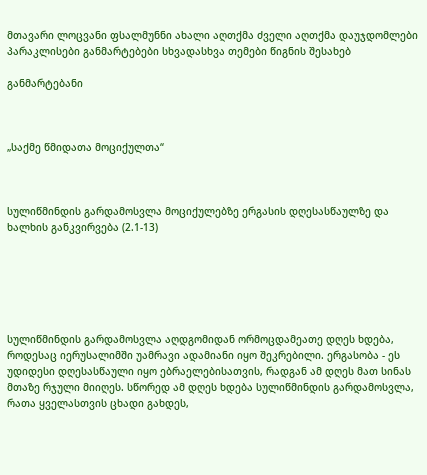მთავარი ლოცვანი ფსალმუნნი ახალი აღთქმა ძველი აღთქმა დაუჯდომლები პარაკლისები განმარტებები სხვადასხვა თემები წიგნის შესახებ

განმარტებანი



„საქმე წმიდათა მოციქულთა“



სულიწმინდის გარდამოსვლა მოციქულებზე ერგასის დღესასწაულზე და ხალხის განკვირვება (2.1-13)






სულიწმინდის გარდამოსვლა აღდგომიდან ორმოცდამეათე დღეს ხდება, როდესაც იერუსალიმში უამრავი ადამიანი იყო შეკრებილი. ერგასობა - ეს უდიდესი დღესასწაული იყო ებრაელებისათვის, რადგან ამ დღეს მათ სინას მთაზე რჯული მიიღეს. სწორედ ამ დღეს ხდება სულიწმინდის გარდამოსვლა, რათა ყველასთვის ცხადი გახდეს,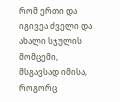რომ ერთი და იგივეა ძველი და ახალი სჯულის მომცემი, მსგავსად იმისა, როგორც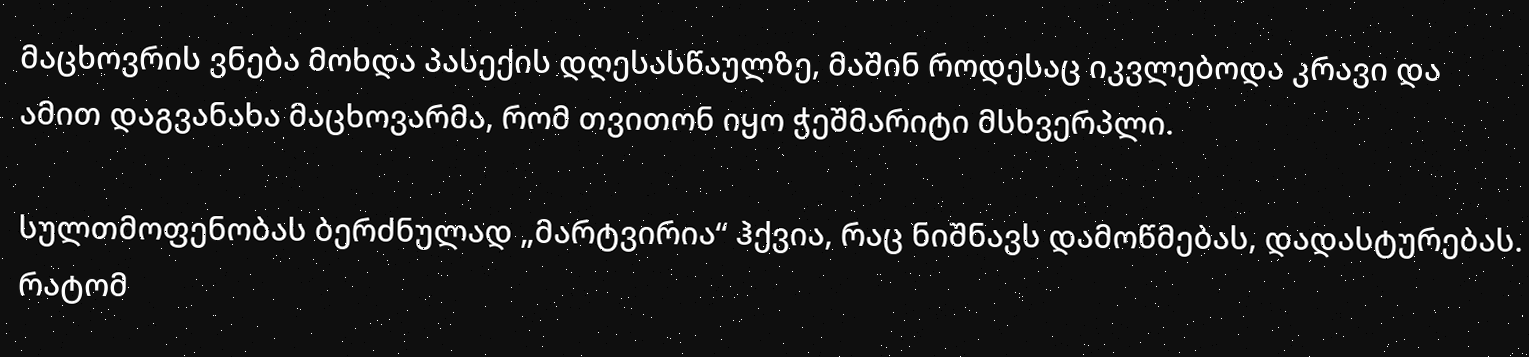მაცხოვრის ვნება მოხდა პასექის დღესასწაულზე, მაშინ როდესაც იკვლებოდა კრავი და ამით დაგვანახა მაცხოვარმა, რომ თვითონ იყო ჭეშმარიტი მსხვერპლი.

სულთმოფენობას ბერძნულად „მარტვირია“ ჰქვია, რაც ნიშნავს დამოწმებას, დადასტურებას. რატომ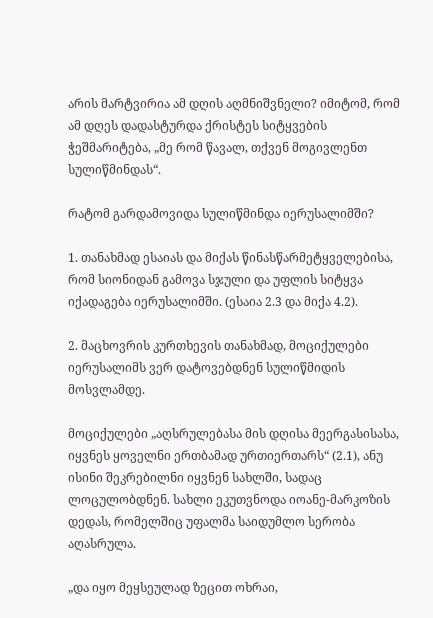არის მარტვირია ამ დღის აღმნიშვნელი? იმიტომ, რომ ამ დღეს დადასტურდა ქრისტეს სიტყვების ჭეშმარიტება, „მე რომ წავალ, თქვენ მოგივლენთ სულიწმინდას“.

რატომ გარდამოვიდა სულიწმინდა იერუსალიმში?

1. თანახმად ესაიას და მიქას წინასწარმეტყველებისა, რომ სიონიდან გამოვა სჯული და უფლის სიტყვა იქადაგება იერუსალიმში. (ესაია 2.3 და მიქა 4.2).

2. მაცხოვრის კურთხევის თანახმად, მოციქულები იერუსალიმს ვერ დატოვებდნენ სულიწმიდის მოსვლამდე.

მოციქულები „აღსრულებასა მის დღისა მეერგასისასა, იყვნეს ყოველნი ერთბამად ურთიერთარს“ (2.1), ანუ ისინი შეკრებილნი იყვნენ სახლში, სადაც ლოცულობდნენ. სახლი ეკუთვნოდა იოანე-მარკოზის დედას, რომელშიც უფალმა საიდუმლო სერობა აღასრულა.

„და იყო მეყსეულად ზეცით ოხრაი,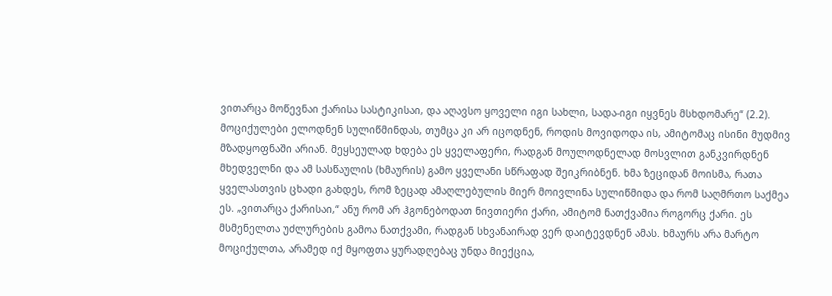ვითარცა მოწევნაი ქარისა სასტიკისაი, და აღავსო ყოველი იგი სახლი, სადა-იგი იყვნეს მსხდომარე“ (2.2). მოციქულები ელოდნენ სულიწმინდას, თუმცა კი არ იცოდნენ, როდის მოვიდოდა ის, ამიტომაც ისინი მუდმივ მზადყოფნაში არიან. მეყსეულად ხდება ეს ყველაფერი, რადგან მოულოდნელად მოსვლით განკვირდნენ მხედველნი და ამ სასწაულის (ხმაურის) გამო ყველანი სწრაფად შეიკრიბნენ. ხმა ზეციდან მოისმა, რათა ყველასთვის ცხადი გახდეს, რომ ზეცად ამაღლებულის მიერ მოივლინა სულიწმიდა და რომ საღმრთო საქმეა ეს. „ვითარცა ქარისაი,“ ანუ რომ არ ჰგონებოდათ ნივთიერი ქარი, ამიტომ ნათქვამია როგორც ქარი. ეს მსმენელთა უძლურების გამოა ნათქვამი, რადგან სხვანაირად ვერ დაიტევდნენ ამას. ხმაურს არა მარტო მოციქულთა, არამედ იქ მყოფთა ყურადღებაც უნდა მიექცია,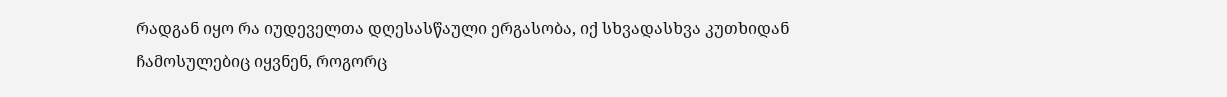რადგან იყო რა იუდეველთა დღესასწაული ერგასობა, იქ სხვადასხვა კუთხიდან ჩამოსულებიც იყვნენ, როგორც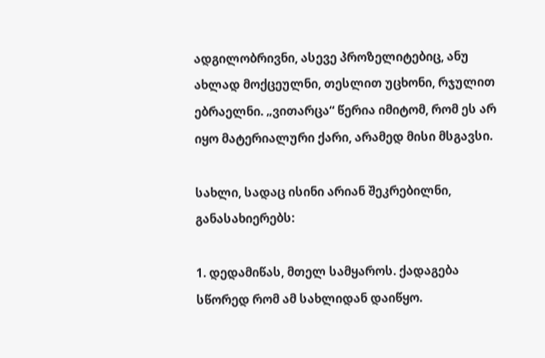ადგილობრივნი, ასევე პროზელიტებიც, ანუ ახლად მოქცეულნი, თესლით უცხონი, რჯულით ებრაელნი. „ვითარცა“ წერია იმიტომ, რომ ეს არ იყო მატერიალური ქარი, არამედ მისი მსგავსი.

სახლი, სადაც ისინი არიან შეკრებილნი, განასახიერებს:

1. დედამიწას, მთელ სამყაროს. ქადაგება სწორედ რომ ამ სახლიდან დაიწყო.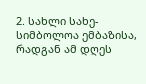2. სახლი სახე-სიმბოლოა ემბაზისა, რადგან ამ დღეს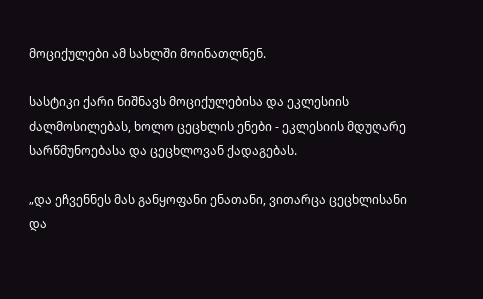მოციქულები ამ სახლში მოინათლნენ.

სასტიკი ქარი ნიშნავს მოციქულებისა და ეკლესიის ძალმოსილებას, ხოლო ცეცხლის ენები - ეკლესიის მდუღარე სარწმუნოებასა და ცეცხლოვან ქადაგებას.

„და ეჩვენნეს მას განყოფანი ენათანი, ვითარცა ცეცხლისანი და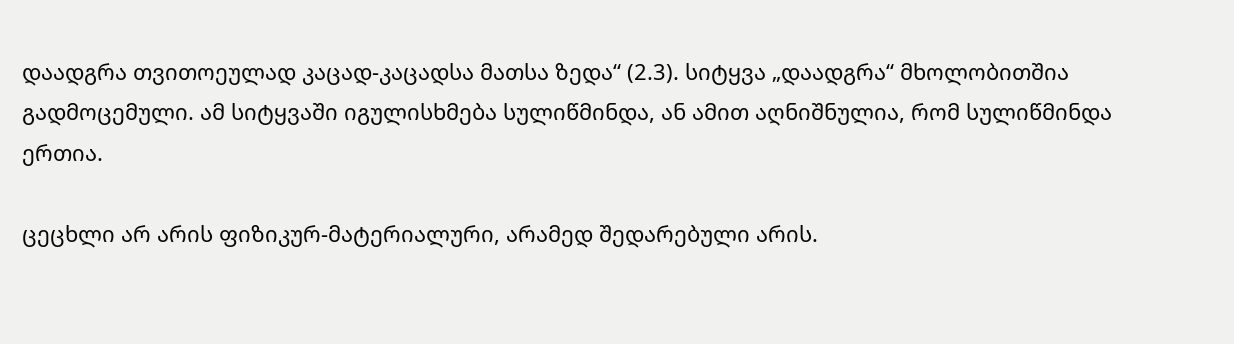დაადგრა თვითოეულად კაცად-კაცადსა მათსა ზედა“ (2.3). სიტყვა „დაადგრა“ მხოლობითშია გადმოცემული. ამ სიტყვაში იგულისხმება სულიწმინდა, ან ამით აღნიშნულია, რომ სულიწმინდა ერთია.

ცეცხლი არ არის ფიზიკურ-მატერიალური, არამედ შედარებული არის.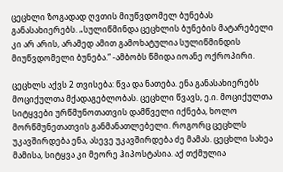ცეცხლი ზოგადად ღვთის მიუწვდომელ ბუნებას განასახიერებს. „სულიწმინდა ცეცხლის ბუნების მატარებელი კი არ არის, არამედ ამით გამოხატულია სულიწმინდის მიუწვდომელი ბუნება.“ -ამბობს წმიდა იოანე ოქროპირი.

ცეცხლს აქვს 2 თვისება: წვა და ნათება. ენა განასახიერებს მოციქულთა მქადაგებლობას. ცეცხლი წვავს, ე.ი. მოციქულთა სიტყვები ურწმუნოთათვის დამწველი იქნება, ხოლო მორწმუნეთათვის განმანათლებელი. როგორც ცეცხლს უკავშირდება ენა, ასევე უკავშირდება ძე მამას. ცეცხლი სახეა მამისა, სიტყვა კი მეორე ჰიპოსტასია. აქ თქმულია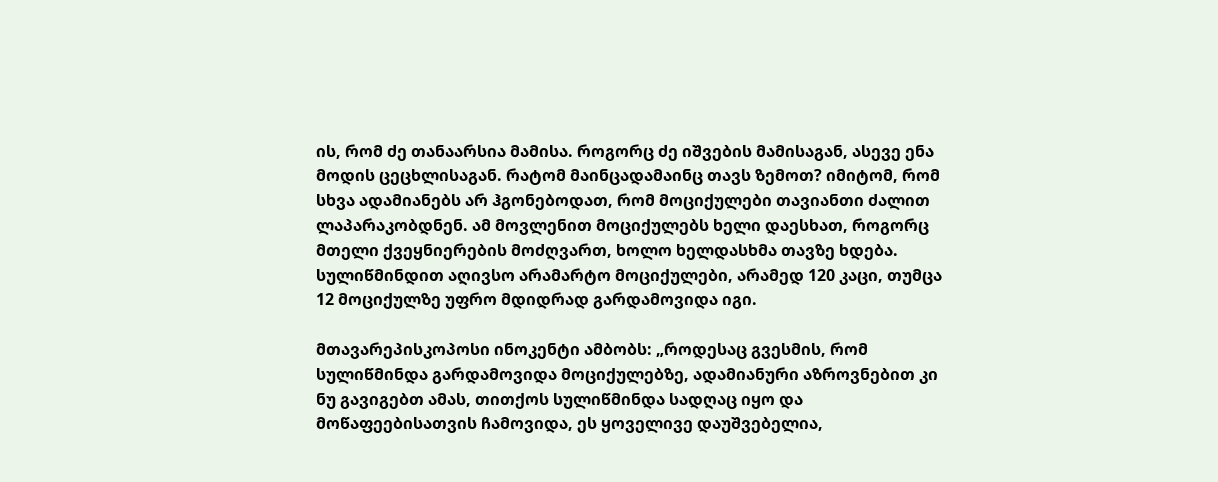ის, რომ ძე თანაარსია მამისა. როგორც ძე იშვების მამისაგან, ასევე ენა მოდის ცეცხლისაგან. რატომ მაინცადამაინც თავს ზემოთ? იმიტომ, რომ სხვა ადამიანებს არ ჰგონებოდათ, რომ მოციქულები თავიანთი ძალით ლაპარაკობდნენ. ამ მოვლენით მოციქულებს ხელი დაესხათ, როგორც მთელი ქვეყნიერების მოძღვართ, ხოლო ხელდასხმა თავზე ხდება. სულიწმინდით აღივსო არამარტო მოციქულები, არამედ 120 კაცი, თუმცა 12 მოციქულზე უფრო მდიდრად გარდამოვიდა იგი.

მთავარეპისკოპოსი ინოკენტი ამბობს: „როდესაც გვესმის, რომ სულიწმინდა გარდამოვიდა მოციქულებზე, ადამიანური აზროვნებით კი ნუ გავიგებთ ამას, თითქოს სულიწმინდა სადღაც იყო და მოწაფეებისათვის ჩამოვიდა, ეს ყოველივე დაუშვებელია,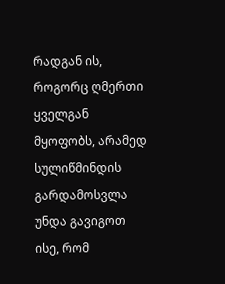რადგან ის, როგორც ღმერთი ყველგან მყოფობს, არამედ სულიწმინდის გარდამოსვლა უნდა გავიგოთ ისე, რომ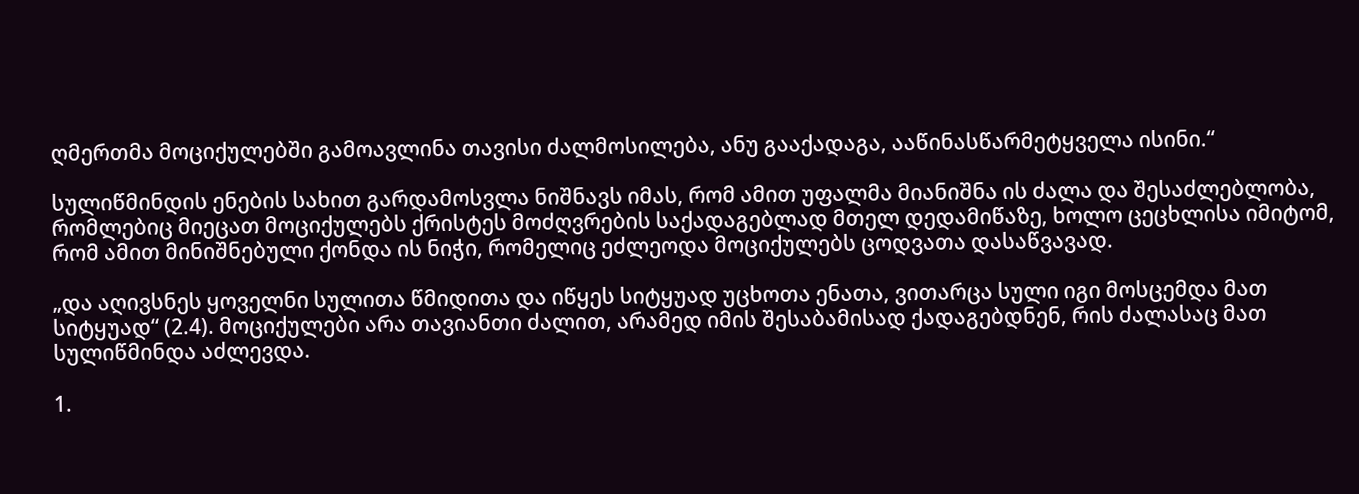ღმერთმა მოციქულებში გამოავლინა თავისი ძალმოსილება, ანუ გააქადაგა, ააწინასწარმეტყველა ისინი.“

სულიწმინდის ენების სახით გარდამოსვლა ნიშნავს იმას, რომ ამით უფალმა მიანიშნა ის ძალა და შესაძლებლობა, რომლებიც მიეცათ მოციქულებს ქრისტეს მოძღვრების საქადაგებლად მთელ დედამიწაზე, ხოლო ცეცხლისა იმიტომ, რომ ამით მინიშნებული ქონდა ის ნიჭი, რომელიც ეძლეოდა მოციქულებს ცოდვათა დასაწვავად.

„და აღივსნეს ყოველნი სულითა წმიდითა და იწყეს სიტყუად უცხოთა ენათა, ვითარცა სული იგი მოსცემდა მათ სიტყუად“ (2.4). მოციქულები არა თავიანთი ძალით, არამედ იმის შესაბამისად ქადაგებდნენ, რის ძალასაც მათ სულიწმინდა აძლევდა.

1.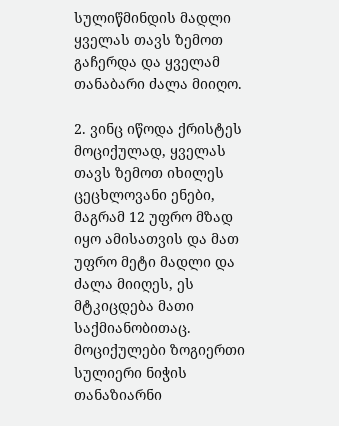სულიწმინდის მადლი ყველას თავს ზემოთ გაჩერდა და ყველამ თანაბარი ძალა მიიღო.

2. ვინც იწოდა ქრისტეს მოციქულად, ყველას თავს ზემოთ იხილეს ცეცხლოვანი ენები, მაგრამ 12 უფრო მზად იყო ამისათვის და მათ უფრო მეტი მადლი და ძალა მიიღეს, ეს მტკიცდება მათი საქმიანობითაც. მოციქულები ზოგიერთი სულიერი ნიჭის თანაზიარნი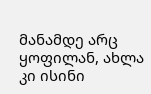მანამდე არც ყოფილან, ახლა კი ისინი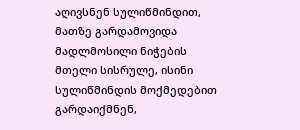აღივსნენ სულიწმინდით, მათზე გარდამოვიდა მადლმოსილი ნიჭების მთელი სისრულე, ისინი სულიწმინდის მოქმედებით გარდაიქმნენ,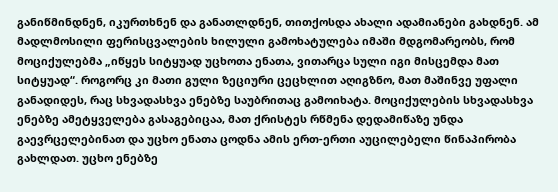განიწმინდნენ, იკურთხნენ და განათლდნენ, თითქოსდა ახალი ადამიანები გახდნენ. ამ მადლმოსილი ფერისცვალების ხილული გამოხატულება იმაში მდგომარეობს, რომ მოციქულებმა „იწყეს სიტყუად უცხოთა ენათა, ვითარცა სული იგი მისცემდა მათ სიტყუად“. როგორც კი მათი გული ზეციური ცეცხლით აღიგზნო, მათ მაშინვე უფალი განადიდეს, რაც სხვადასხვა ენებზე საუბრითაც გამოიხატა. მოციქულების სხვადასხვა ენებზე ამეტყველება გასაგებიცაა, მათ ქრისტეს რწმენა დედამიწაზე უნდა გაევრცელებინათ და უცხო ენათა ცოდნა ამის ერთ-ერთი აუცილებელი წინაპირობა გახლდათ. უცხო ენებზე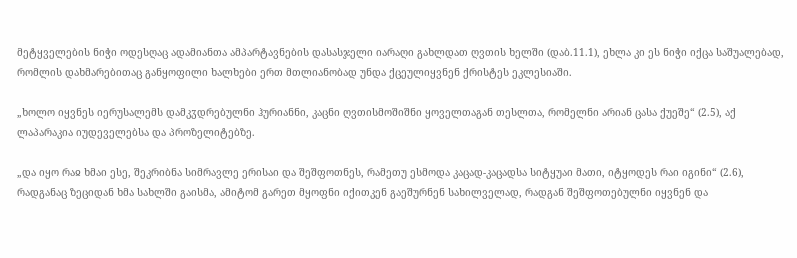მეტყველების ნიჭი ოდესღაც ადამიანთა ამპარტავნების დასასჯელი იარაღი გახლდათ ღვთის ხელში (დაბ.11.1), ეხლა კი ეს ნიჭი იქცა საშუალებად, რომლის დახმარებითაც განყოფილი ხალხები ერთ მთლიანობად უნდა ქცეულიყვნენ ქრისტეს ეკლესიაში.

„ხოლო იყვნეს იერუსალემს დამკჳდრებულნი ჰურიანნი, კაცნი ღვთისმოშიშნი ყოველთაგან თესლთა, რომელნი არიან ცასა ქუეშე“ (2.5), აქ ლაპარაკია იუდეველებსა და პროზელიტებზე.

„და იყო რაჲ ხმაი ესე, შეკრიბნა სიმრავლე ერისაი და შეშფოთნეს, რამეთუ ესმოდა კაცად-კაცადსა სიტყუაი მათი, იტყოდეს რაი იგინი“ (2.6), რადგანაც ზეციდან ხმა სახლში გაისმა, ამიტომ გარეთ მყოფნი იქითკენ გაეშურნენ სახილველად, რადგან შეშფოთებულნი იყვნენ და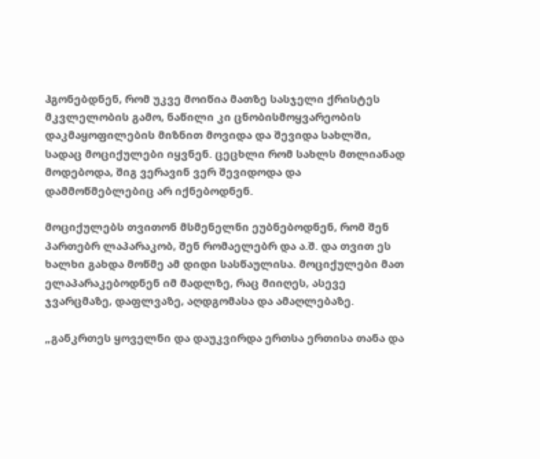ჰგონებდნენ, რომ უკვე მოიწია მათზე სასჯელი ქრისტეს მკვლელობის გამო, ნაწილი კი ცნობისმოყვარეობის დაკმაყოფილების მიზნით მოვიდა და შევიდა სახლში, სადაც მოციქულები იყვნენ. ცეცხლი რომ სახლს მთლიანად მოდებოდა, შიგ ვერავინ ვერ შევიდოდა და დამმოწმებლებიც არ იქნებოდნენ.

მოციქულებს თვითონ მსმენელნი ეუბნებოდნენ, რომ შენ პართებრ ლაპარაკობ, შენ რომაელებრ და ა.შ. და თვით ეს ხალხი გახდა მოწმე ამ დიდი სასწაულისა. მოციქულები მათ ელაპარაკებოდნენ იმ მადლზე, რაც მიიღეს, ასევე ჯვარცმაზე, დაფლვაზე, აღდგომასა და ამაღლებაზე.

„განკრთეს ყოველნი და დაუკვირდა ერთსა ერთისა თანა და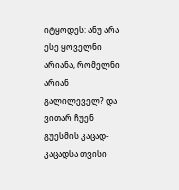იტყოდეს: ანუ არა ესე ყოველნი არიანა, რომელნი არიან გალილეველ? და ვითარ ჩუენ გუესმის კაცად-კაცადსა თვისი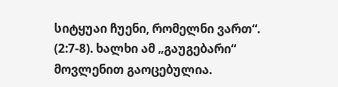სიტყუაი ჩუენი, რომელნი ვართ“. (2:7-8). ხალხი ამ „გაუგებარი“ მოვლენით გაოცებულია.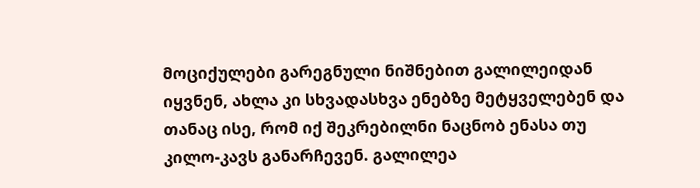მოციქულები გარეგნული ნიშნებით გალილეიდან იყვნენ, ახლა კი სხვადასხვა ენებზე მეტყველებენ და თანაც ისე, რომ იქ შეკრებილნი ნაცნობ ენასა თუ კილო-კავს განარჩევენ. გალილეა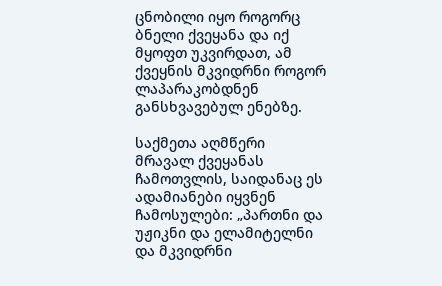ცნობილი იყო როგორც ბნელი ქვეყანა და იქ მყოფთ უკვირდათ, ამ ქვეყნის მკვიდრნი როგორ ლაპარაკობდნენ განსხვავებულ ენებზე.

საქმეთა აღმწერი მრავალ ქვეყანას ჩამოთვლის, საიდანაც ეს ადამიანები იყვნენ ჩამოსულები: „პართნი და უჟიკნი და ელამიტელნი და მკვიდრნი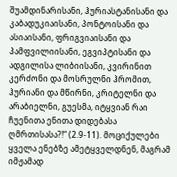შუამდინარისანი, ჰურიასტანისანი და კაბადუკიაისანი, პონტოისანი და ასიაისანი, ფრიგვიაისანი და პამფვილიისანი, ეგვიპტისანი და ადგილისა ლიბიისანი, კვირინით კერძონი და მოსრულნი ჰრომით, ჰურიანი და მწირნი, კრიტელნი და არაბიელნი, გუესმა, იტყვიან რაი ჩუენითა ენითა დიდებასა ღმრთისასა?!“ (2.9-11). მოციქულები ყველა ენებზე ამეტყველდნენ, მაგრამ იმჟამად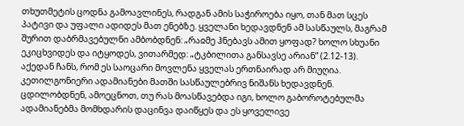თხუთმეტის ცოდნა გამოავლინეს, რადგან ამის საჭიროება იყო, თან მათ სცეს პატივი და უფალი ადიდეს მათ ენებზე. ყველანი ხედავდნენ ამ სასწაულს, მაგრამ შურით დაბრმავებულნი ამბობდნენ: „რაჲმე ჰნებავს ამით ყოფად? ხოლო სხუანი ეკიცხვიდეს და იტყოდეს, ვითარმედ: „ტკბილითა განსავსე არიან“ (2.12-13). აქედან ჩანს, რომ ეს საოცარი მოვლენა ყველას ერთნაირად არ მიუღია. კეთილგონიერი ადამიანები მათში სასწაულებრივ ნიშანს ხედავდნენ. ცდილობდნენ, ამოეცნოთ, თუ რას მოასწავებდა იგი, ხოლო გაბოროტებულმა ადამიანებმა მომხდარის დაცინვა დაიწყეს და ეს ყოველივე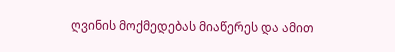ღვინის მოქმედებას მიაწერეს და ამით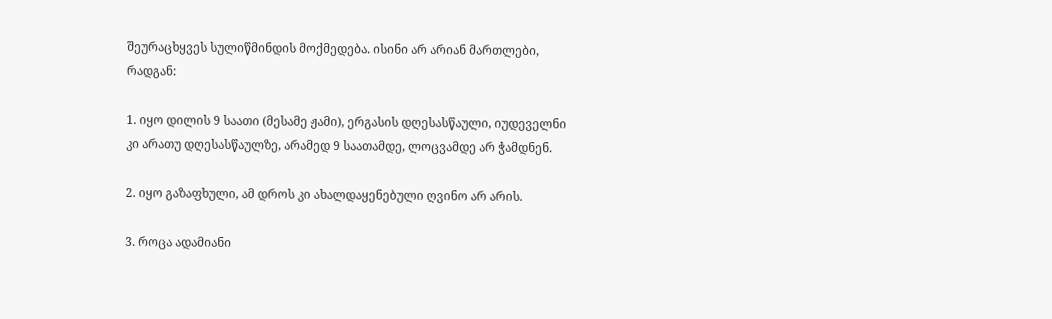შეურაცხყვეს სულიწმინდის მოქმედება. ისინი არ არიან მართლები, რადგან:

1. იყო დილის 9 საათი (მესამე ჟამი), ერგასის დღესასწაული, იუდეველნი კი არათუ დღესასწაულზე, არამედ 9 საათამდე, ლოცვამდე არ ჭამდნენ.

2. იყო გაზაფხული, ამ დროს კი ახალდაყენებული ღვინო არ არის.

3. როცა ადამიანი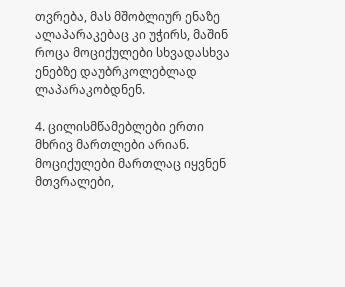თვრება, მას მშობლიურ ენაზე ალაპარაკებაც კი უჭირს, მაშინ როცა მოციქულები სხვადასხვა ენებზე დაუბრკოლებლად ლაპარაკობდნენ.

4. ცილისმწამებლები ერთი მხრივ მართლები არიან. მოციქულები მართლაც იყვნენ მთვრალები,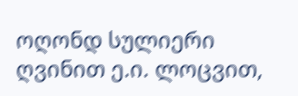ოღონდ სულიერი ღვინით ე.ი. ლოცვით,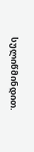სულიწმინდით.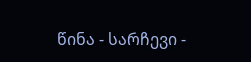წინა - სარჩევი -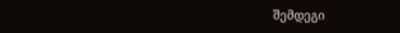შემდეგი